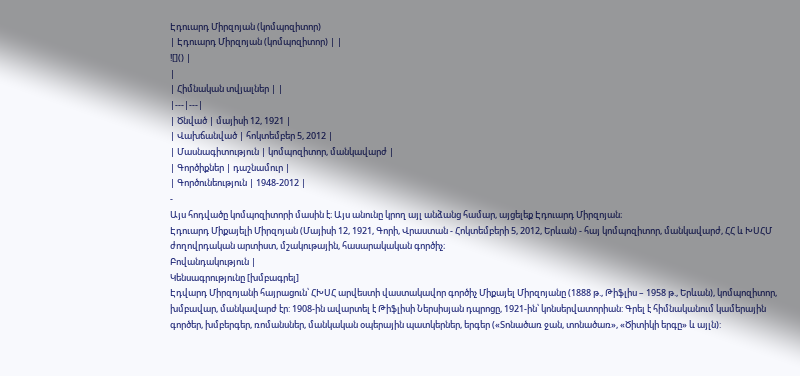Էդուարդ Միրզոյան (կոմպոզիտոր)
| Էդուարդ Միրզոյան (կոմպոզիտոր) | |
![]() |
|
| Հիմնական տվյալներ | |
|---|---|
| Ծնված | մայիսի 12, 1921 |
| Վախճանված | հոկտեմբեր 5, 2012 |
| Մասնագիտություն | կոմպոզիտոր, մանկավարժ |
| Գործիքներ | դաշնամուր |
| Գործունեություն | 1948-2012 |
-
Այս հոդվածը կոմպոզիտորի մասին է։ Այս անունը կրող այլ անձանց համար, այցելեք Էդուարդ Միրզոյան։
Էդուարդ Միքայելի Միրզոյան (Մայիսի 12, 1921, Գորի, Վրաստան - Հոկտեմբերի 5, 2012, Երևան) - հայ կոմպոզիտոր, մանկավարժ, ՀՀ և ԽՍՀՄ ժողովրդական արտիստ, մշակութային, հասարակական գործիչ։
Բովանդակություն |
Կենսագրությունը [խմբագրել]
Էդվարդ Միրզոյանի հայրացուն՝ ՀԽՍՀ արվեստի վաստակավոր գործիչ Միքայել Միրզոյանը (1888 թ., Թիֆլիս – 1958 թ., Երևան), կոմպոզիտոր, խմբավար, մանկավարժ էր: 1908-ին ավարտել է Թիֆլիսի Ներսիսյան դպրոցը, 1921-ին՝ կոնսերվատորիան: Գրել է հիմնականում կամերային գործեր, խմբերգեր, ռոմանսներ, մանկական օպերային պատկերներ, երգեր («Տոնածառ ջան, տոնածառ», «Ծիտիկի երգը» և այլն):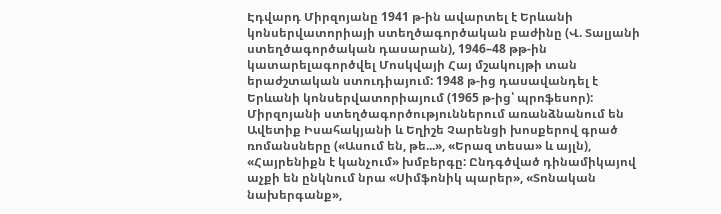Էդվարդ Միրզոյանը 1941 թ-ին ավարտել է Երևանի կոնսերվատորիայի ստեղծագործական բաժինը (Վ. Տալյանի ստեղծագործական դասարան), 1946–48 թթ-ին կատարելագործվել Մոսկվայի Հայ մշակույթի տան երաժշտական ստուդիայում: 1948 թ-ից դասավանդել է Երևանի կոնսերվատորիայում (1965 թ-ից՝ պրոֆեսոր): Միրզոյանի ստեղծագործություններում առանձնանում են Ավետիք Իսահակյանի և Եղիշե Չարենցի խոսքերով գրած ռոմանսները («Ասում են, թե...», «Երազ տեսա» և այլն), «Հայրենիքն է կանչում» խմբերգը: Ընդգծված դինամիկայով աչքի են ընկնում նրա «Սիմֆոնիկ պարեր», «Տոնական նախերգանք»,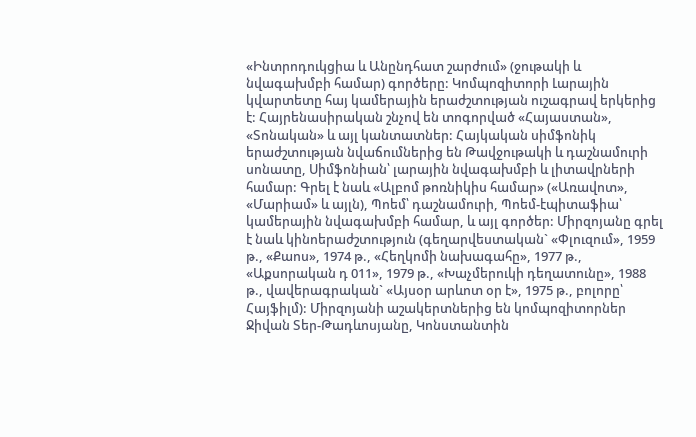«Ինտրոդուկցիա և Անընդհատ շարժում» (ջութակի և նվագախմբի համար) գործերը: Կոմպոզիտորի Լարային կվարտետը հայ կամերային երաժշտության ուշագրավ երկերից է: Հայրենասիրական շնչով են տոգորված «Հայաստան», «Տոնական» և այլ կանտատներ: Հայկական սիմֆոնիկ երաժշտության նվաճումներից են Թավջութակի և դաշնամուրի սոնատը, Սիմֆոնիան՝ լարային նվագախմբի և լիտավրների համար: Գրել է նաև «Ալբոմ թոռնիկիս համար» («Առավոտ», «Մարիամ» և այլն), Պոեմ՝ դաշնամուրի, Պոեմ-էպիտաֆիա՝ կամերային նվագախմբի համար, և այլ գործեր: Միրզոյանը գրել է նաև կինոերաժշտություն (գեղարվեստական` «Փլուզում», 1959 թ., «Քաոս», 1974 թ., «Հեղկոմի նախագահը», 1977 թ., «Աքսորական դ 011», 1979 թ., «Խաչմերուկի դեղատունը», 1988 թ., վավերագրական` «Այսօր արևոտ օր է», 1975 թ., բոլորը՝ Հայֆիլմ): Միրզոյանի աշակերտներից են կոմպոզիտորներ Ջիվան Տեր-Թադևոսյանը, Կոնստանտին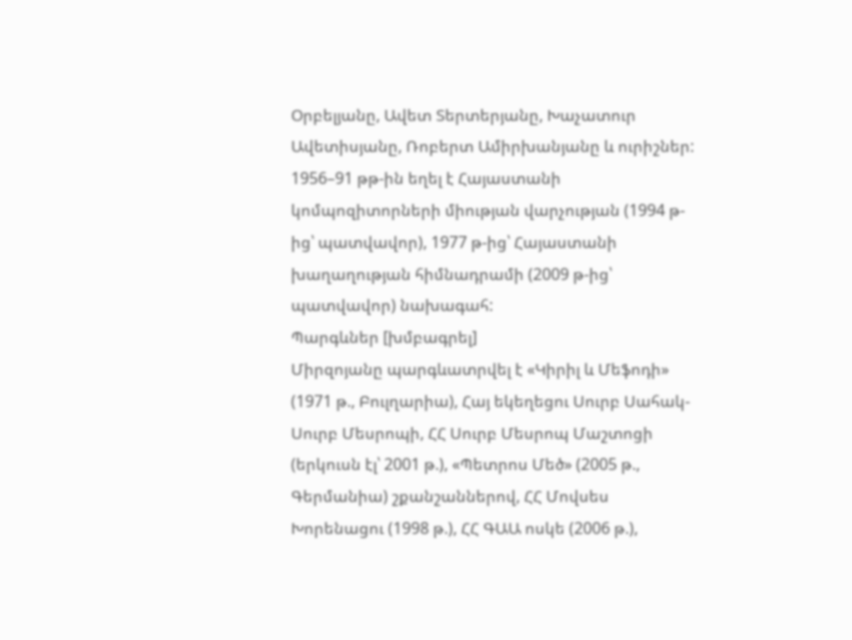Օրբելյանը, Ավետ Տերտերյանը, Խաչատուր Ավետիսյանը, Ռոբերտ Ամիրխանյանը և ուրիշներ: 1956–91 թթ-ին եղել է Հայաստանի կոմպոզիտորների միության վարչության (1994 թ-ից՝ պատվավոր), 1977 թ-ից՝ Հայաստանի խաղաղության հիմնադրամի (2009 թ-ից՝ պատվավոր) նախագահ:
Պարգևներ [խմբագրել]
Միրզոյանը պարգևատրվել է «Կիրիլ և Մեֆոդի» (1971 թ., Բուլղարիա), Հայ եկեղեցու Սուրբ Սահակ-Սուրբ Մեսրոպի, ՀՀ Սուրբ Մեսրոպ Մաշտոցի (երկուսն էլ՝ 2001 թ.), «Պետրոս Մեծ» (2005 թ., Գերմանիա) շքանշաններով, ՀՀ Մովսես Խորենացու (1998 թ.), ՀՀ ԳԱԱ ոսկե (2006 թ.),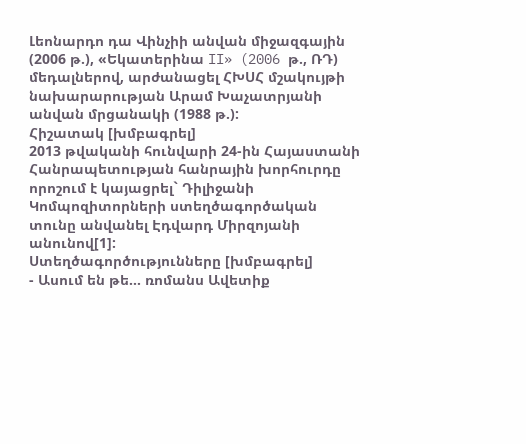Լեոնարդո դա Վինչիի անվան միջազգային (2006 թ.), «Եկատերինա II» (2006 թ., ՌԴ) մեդալներով, արժանացել ՀԽՍՀ մշակույթի նախարարության Արամ Խաչատրյանի անվան մրցանակի (1988 թ.):
Հիշատակ [խմբագրել]
2013 թվականի հունվարի 24-ին Հայաստանի Հանրապետության հանրային խորհուրդը որոշում է կայացրել` Դիլիջանի Կոմպոզիտորների ստեղծագործական տունը անվանել Էդվարդ Միրզոյանի անունով[1]:
Ստեղծագործությունները [խմբագրել]
- Ասում են թե... ռոմանս Ավետիք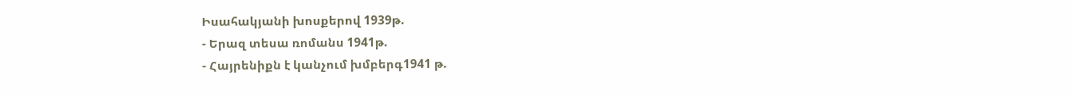Իսահակյանի խոսքերով 1939թ.
- Երազ տեսա ռոմանս 1941թ.
- Հայրենիքն է կանչում խմբերգ1941 թ.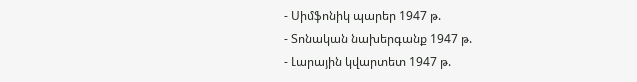- Սիմֆոնիկ պարեր 1947 թ.
- Տոնական նախերգանք 1947 թ.
- Լարային կվարտետ 1947 թ.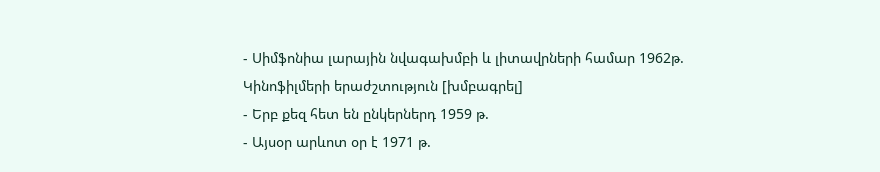- Սիմֆոնիա լարային նվագախմբի և լիտավրների համար 1962թ.
Կինոֆիլմերի երաժշտություն [խմբագրել]
- Երբ քեզ հետ են ընկերներդ 1959 թ.
- Այսօր արևոտ օր է 1971 թ.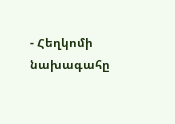- Հեղկոմի նախագահը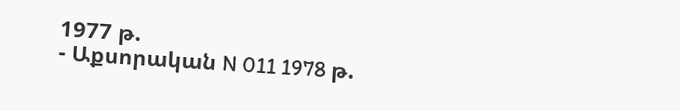1977 թ.
- Աքսորական N 011 1978 թ.